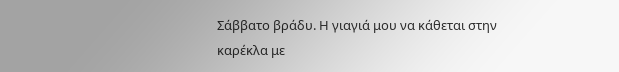Σάββατο βράδυ. Η γιαγιά μου να κάθεται στην καρέκλα με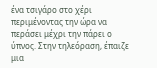ένα τσιγάρο στο χέρι περιμένοντας την ώρα να περάσει μέχρι την πάρει ο ύπνος. Στην τηλεόραση, έπαιζε μια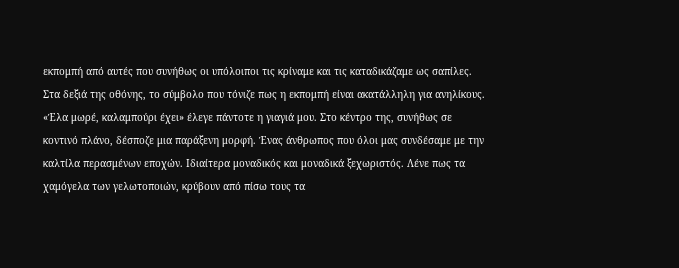εκπομπή από αυτές που συνήθως οι υπόλοιποι τις κρίναμε και τις καταδικάζαμε ως σαπίλες. Στα δεξιά της οθόνης, το σύμβολο που τόνιζε πως η εκπομπή είναι ακατάλληλη για ανηλίκους.
«Έλα μωρέ, καλαμπούρι έχει» έλεγε πάντοτε η γιαγιά μου. Στο κέντρο της, συνήθως σε κοντινό πλάνο, δέσποζε μια παράξενη μορφή. Ένας άνθρωπος που όλοι μας συνδέσαμε με την καλτίλα περασμένων εποχών. Ιδιαίτερα μοναδικός και μοναδικά ξεχωριστός. Λένε πως τα χαμόγελα των γελωτοποιών, κρύβουν από πίσω τους τα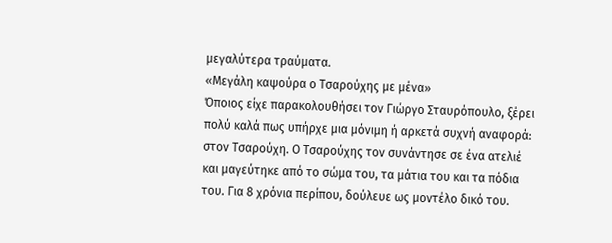μεγαλύτερα τραύματα.
«Μεγάλη καψούρα ο Τσαρούχης με μένα»
Όποιος είχε παρακολουθήσει τον Γιώργο Σταυρόπουλο, ξέρει πολύ καλά πως υπήρχε μια μόνιμη ή αρκετά συχνή αναφορά: στον Τσαρούχη. Ο Τσαρούχης τον συνάντησε σε ένα ατελιέ και μαγεύτηκε από το σώμα του, τα μάτια του και τα πόδια του. Για 8 χρόνια περίπου, δούλευε ως μοντέλο δικό του.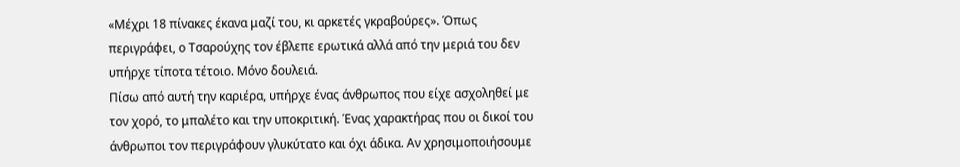«Μέχρι 18 πίνακες έκανα μαζί του, κι αρκετές γκραβούρες». Όπως περιγράφει, ο Τσαρούχης τον έβλεπε ερωτικά αλλά από την μεριά του δεν υπήρχε τίποτα τέτοιο. Μόνο δουλειά.
Πίσω από αυτή την καριέρα, υπήρχε ένας άνθρωπος που είχε ασχοληθεί με τον χορό, το μπαλέτο και την υποκριτική. Ένας χαρακτήρας που οι δικοί του άνθρωποι τον περιγράφουν γλυκύτατο και όχι άδικα. Αν χρησιμοποιήσουμε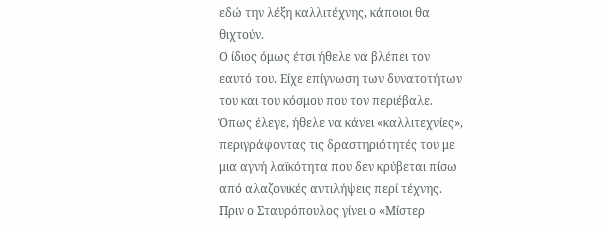εδώ την λέξη καλλιτέχνης, κάποιοι θα θιχτούν.
Ο ίδιος όμως έτσι ήθελε να βλέπει τον εαυτό του. Είχε επίγνωση των δυνατοτήτων του και του κόσμου που τον περιέβαλε. Όπως έλεγε, ήθελε να κάνει «καλλιτεχνίες», περιγράφοντας τις δραστηριότητές του με μια αγνή λαϊκότητα που δεν κρύβεται πίσω από αλαζονικές αντιλήψεις περί τέχνης.
Πριν ο Σταυρόπουλος γίνει ο «Μίστερ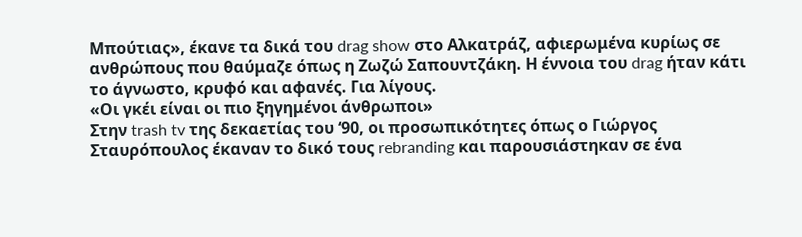Μπούτιας», έκανε τα δικά του drag show στο Αλκατράζ, αφιερωμένα κυρίως σε ανθρώπους που θαύμαζε όπως η Ζωζώ Σαπουντζάκη. Η έννοια του drag ήταν κάτι το άγνωστο, κρυφό και αφανές. Για λίγους.
«Οι γκέι είναι οι πιο ξηγημένοι άνθρωποι»
Στην trash tv της δεκαετίας του ‘90, οι προσωπικότητες όπως ο Γιώργος Σταυρόπουλος έκαναν το δικό τους rebranding και παρουσιάστηκαν σε ένα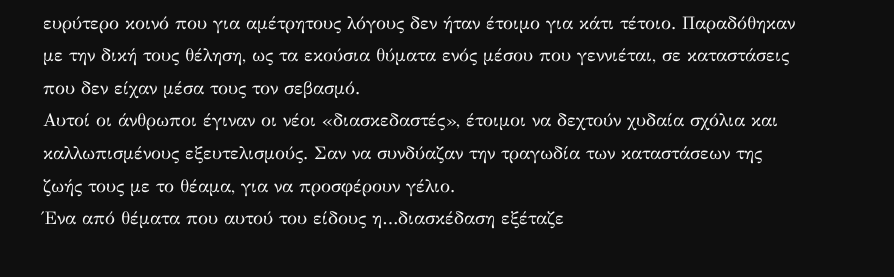ευρύτερο κοινό που για αμέτρητους λόγους δεν ήταν έτοιμο για κάτι τέτοιο. Παραδόθηκαν με την δική τους θέληση, ως τα εκούσια θύματα ενός μέσου που γεννιέται, σε καταστάσεις που δεν είχαν μέσα τους τον σεβασμό.
Αυτοί οι άνθρωποι έγιναν οι νέοι «διασκεδαστές», έτοιμοι να δεχτούν χυδαία σχόλια και καλλωπισμένους εξευτελισμούς. Σαν να συνδύαζαν την τραγωδία των καταστάσεων της ζωής τους με το θέαμα, για να προσφέρουν γέλιο.
Ένα από θέματα που αυτού του είδους η…διασκέδαση εξέταζε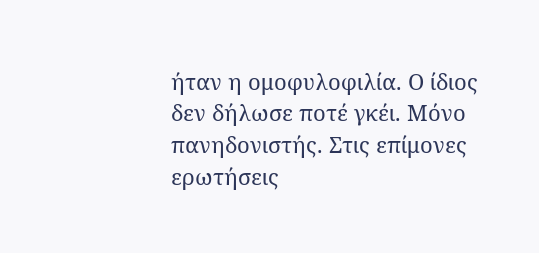ήταν η ομοφυλοφιλία. Ο ίδιος δεν δήλωσε ποτέ γκέι. Μόνο πανηδονιστής. Στις επίμονες ερωτήσεις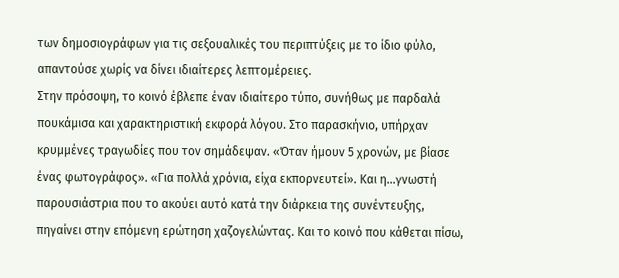των δημοσιογράφων για τις σεξουαλικές του περιπτύξεις με το ίδιο φύλο, απαντούσε χωρίς να δίνει ιδιαίτερες λεπτομέρειες.
Στην πρόσοψη, το κοινό έβλεπε έναν ιδιαίτερο τύπο, συνήθως με παρδαλά πουκάμισα και χαρακτηριστική εκφορά λόγου. Στο παρασκήνιο, υπήρχαν κρυμμένες τραγωδίες που τον σημάδεψαν. «Όταν ήμουν 5 χρονών, με βίασε ένας φωτογράφος». «Για πολλά χρόνια, είχα εκπορνευτεί». Και η…γνωστή παρουσιάστρια που το ακούει αυτό κατά την διάρκεια της συνέντευξης, πηγαίνει στην επόμενη ερώτηση χαζογελώντας. Και το κοινό που κάθεται πίσω,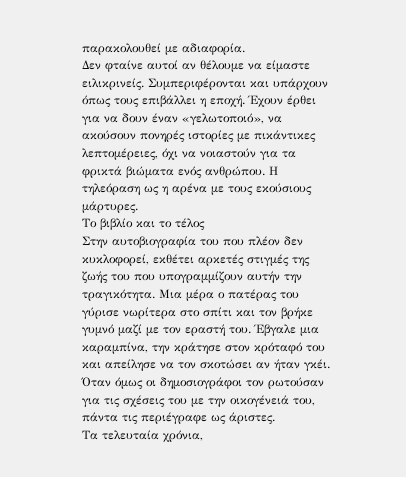παρακολουθεί με αδιαφορία.
Δεν φταίνε αυτοί αν θέλουμε να είμαστε ειλικρινείς. Συμπεριφέρονται και υπάρχουν όπως τους επιβάλλει η εποχή. Έχουν έρθει για να δουν έναν «γελωτοποιό», να ακούσουν πονηρές ιστορίες με πικάντικες λεπτομέρειες, όχι να νοιαστούν για τα φρικτά βιώματα ενός ανθρώπου. Η τηλεόραση ως η αρένα με τους εκούσιους μάρτυρες.
Το βιβλίο και το τέλος
Στην αυτοβιογραφία του που πλέον δεν κυκλοφορεί, εκθέτει αρκετές στιγμές της ζωής του που υπογραμμίζουν αυτήν την τραγικότητα. Μια μέρα ο πατέρας του γύρισε νωρίτερα στο σπίτι και τον βρήκε γυμνό μαζί με τον εραστή του. Έβγαλε μια καραμπίνα, την κράτησε στον κρόταφό του και απείλησε να τον σκοτώσει αν ήταν γκέι. Όταν όμως οι δημοσιογράφοι τον ρωτούσαν για τις σχέσεις του με την οικογένειά του, πάντα τις περιέγραφε ως άριστες.
Τα τελευταία χρόνια,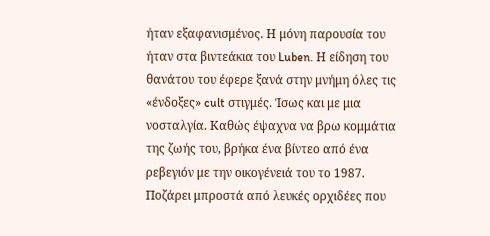ήταν εξαφανισμένος. Η μόνη παρουσία του ήταν στα βιντεάκια του Luben. Η είδηση του θανάτου του έφερε ξανά στην μνήμη όλες τις «ένδοξες» cult στιγμές. Ίσως και με μια νοσταλγία. Καθώς έψαχνα να βρω κομμάτια της ζωής του, βρήκα ένα βίντεο από ένα ρεβεγιόν με την οικογένειά του το 1987.
Ποζάρει μπροστά από λευκές ορχιδέες που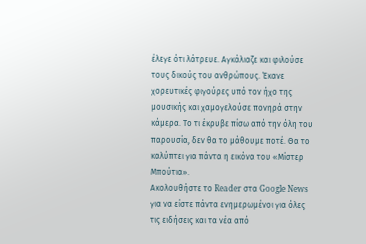έλεγε ότι λάτρευε. Αγκάλιαζε και φιλούσε τους δικούς του ανθρώπους. Έκανε χορευτικές φιγούρες υπό τον ήχο της μουσικής και χαμογελούσε πονηρά στην κάμερα. Το τι έκρυβε πίσω από την όλη του παρουσία, δεν θα το μάθουμε ποτέ. Θα το καλύπτει για πάντα η εικόνα του «Μίστερ Μπούτια».
Ακολουθήστε το Reader στα Google News για να είστε πάντα ενημερωμένοι για όλες τις ειδήσεις και τα νέα από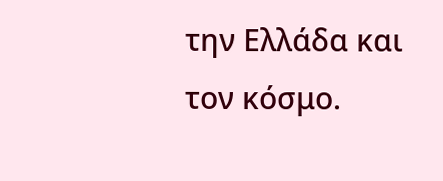την Ελλάδα και τον κόσμο.